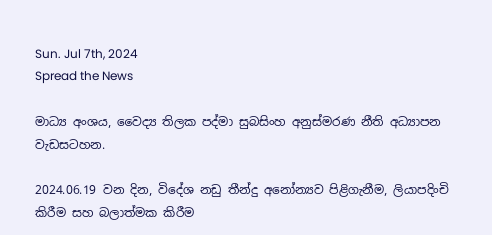Sun. Jul 7th, 2024
Spread the News

මාධ්‍ය අංශය, වෛද්‍ය තිලක පද්මා සුබසිංහ අනුස්මරණ නීති අධ්‍යාපන වැඩසටහන.

2024.06.19 වන දින, විදේශ නඩු තීන්දු අනෝන්‍යව පිළිගැනීම, ලියාපදිංචි කිරීම සහ බලාත්මක කිරීම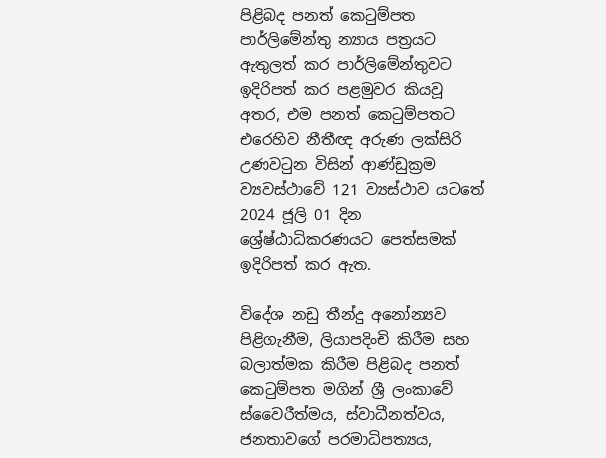පිළිබද පනත් කෙටුම්පත පාර්ලිමේන්තු න්‍යාය පත්‍රයට ඇතුලත් කර පාර්ලිමේන්තුවට ඉදිරිපත් කර පළමුවර කියවූ අතර, එම පනත් කෙටුම්පතට එරෙහිව නීතීඥ අරුණ ලක්සිරි උණවටුන විසින් ආණ්ඩුක්‍රම ව්‍යවස්ථාවේ 121 ව්‍යස්ථාව යටතේ 2024 ජූලි 01 දින ශ්‍රේෂ්ඨාධිකරණයට පෙත්සමක් ඉදිරිපත් කර ඇත.

විදේශ නඩු තීන්දු අනෝන්‍යව පිළිගැනීම, ලියාපදිංචි කිරීම සහ බලාත්මක කිරීම පිළිබද පනත් කෙටුම්පත මගින් ශ්‍රී ලංකාවේ ස්වෛරීත්මය, ස්වාධීනත්වය, ජනතාවගේ පරමාධිපත්‍යය,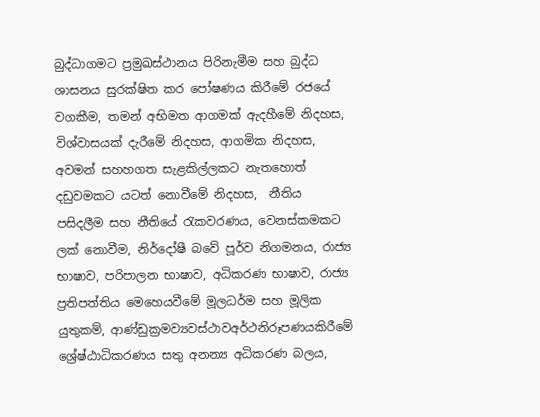බුද්ධාගමට ප්‍රමුඛස්ථානය පිරිනැමීම සහ බුද්ධ ශාසනය සුරක්ෂිත කර පෝෂණය කිරීමේ රජයේ වගකීම, තමන් අභිමත ආගමක් ඇදහීමේ නිදහස, විශ්වාසයක් දැරීමේ නිදහස, ආගමික නිදහස, අවමන් සහහගත සැළකිල්ලකට නැතහොත් දඩුවමකට යටත් නොවීමේ නිදහස,  නීතිය පසිදලීම සහ නීතියේ රැකවරණය, වෙනස්කමකට ලක් නොවීම, නිර්දෝෂී බවේ පූර්ව නිගමනය, රාජ්‍ය භාෂාව, පරිපාලන භාෂාව, අධිකරණ භාෂාව, රාජ්‍ය ප්‍රතිපත්තිය මෙහෙයවීමේ මූලධර්ම සහ මූලික යුතුකම්, ආණ්ඩුක්‍රමව්‍යවස්ථාවඅර්ථනිරූපණයකිරීමේ ශ්‍රේෂ්ඨාධිකරණය සතු අනන්‍ය අධිකරණ බලය,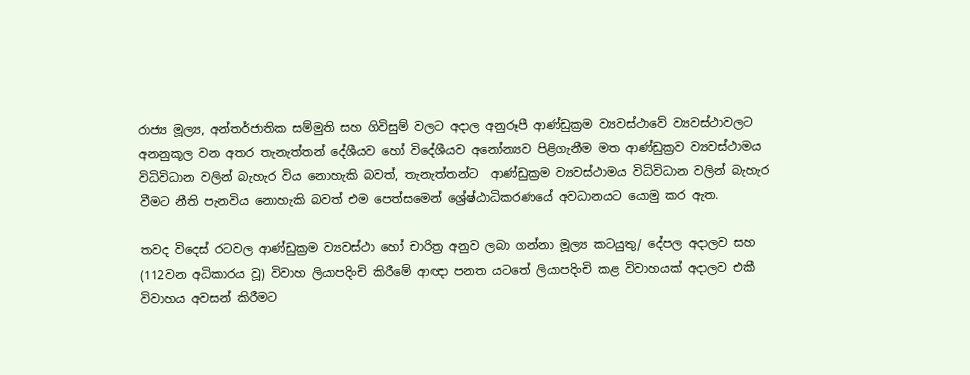රාජ්‍ය මූල්‍ය, අන්තර්ජාතික සම්මුති සහ ගිවිසුම් වලට අදාල අනුරූපී ආණ්ඩුක්‍රම ව්‍යවස්ථාවේ ව්‍යවස්ථාවලට අනනුකූල වන අතර තැනැත්තන් දේශීයව හෝ විදේශීයව අනෝන්‍යව පිළිගැනීම මත ආණ්ඩුක්‍රව ව්‍යවස්ථාමය විධිවිධාන වලින් බැහැර විය නොහැකි බවත්, තැනැත්තන්ට  ආණ්ඩුක්‍රම ව්‍යවස්ථාමය විධිවිධාන වලින් බැහැර වීමට නීති පැනවිය නොහැකි බවත් එම පෙත්සමෙන් ශ්‍රේෂ්ඨාධිකරණයේ අවධානයට යොමු කර ඇත.

තවද විදෙස් රටවල ආණ්ඩුක්‍රම ව්‍යවස්ථා හෝ චාරිත්‍ර අනුව ලබා ගන්නා මූල්‍ය කටයුතු/ දේපල අදාලව සහ (112වන අධිකාරය වූ) විවාහ ලියාපදිංචි කිරීමේ ආඥා පනත යටතේ ලියාපදිංචි කළ විවාහයක් අදාලව එකී විවාහය අවසන් කිරීමට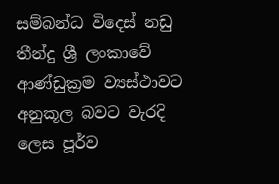සම්බන්ධ විදෙස් නඩු තීන්දු ශ්‍රී ලංකාවේ ආණ්ඩුක්‍රම ව්‍යස්ථාවට අනුකූල බවට වැරදි ලෙස පූර්ව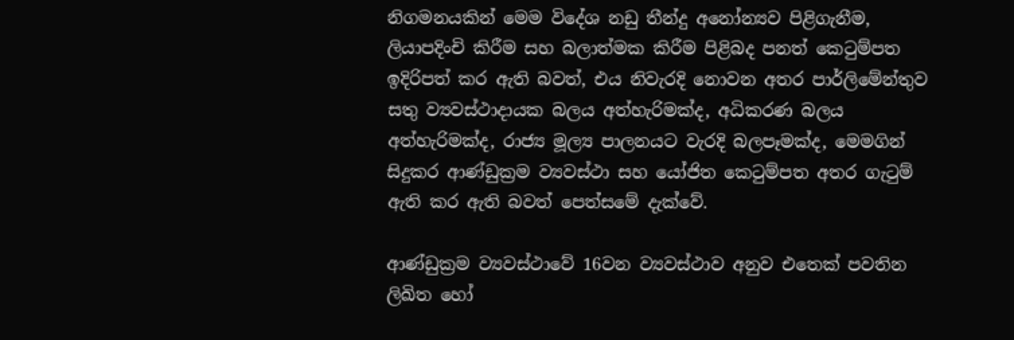නිගමනයකින් මෙම විදේශ නඩු තීන්දු අනෝන්‍යව පිළිගැනීම, ලියාපදිංචි කිරීම සහ බලාත්මක කිරීම පිළිබද පනත් කෙටුම්පත ඉදිරිපත් කර ඇති බවත්, එය නිවැරදි නොවන අතර පාර්ලිමේන්තුව සතු ව්‍යවස්ථාදායක බලය අත්හැරිමක්ද, අධිකරණ බලය අත්හැරිමක්ද, රාජ්‍ය මූල්‍ය පාලනයට වැරදි බලපෑමක්ද, මෙමගින් සිදුකර ආණ්ඩුක්‍රම ව්‍යවස්ථා සහ යෝජිත කෙටුම්පත අතර ගැටුම් ඇති කර ඇති බවත් පෙත්සමේ දැක්වේ.

ආණ්ඩුක්‍රම ව්‍යවස්ථාවේ 16වන ව්‍යවස්ථාව අනුව එතෙක් පවතින ලිඛිත හෝ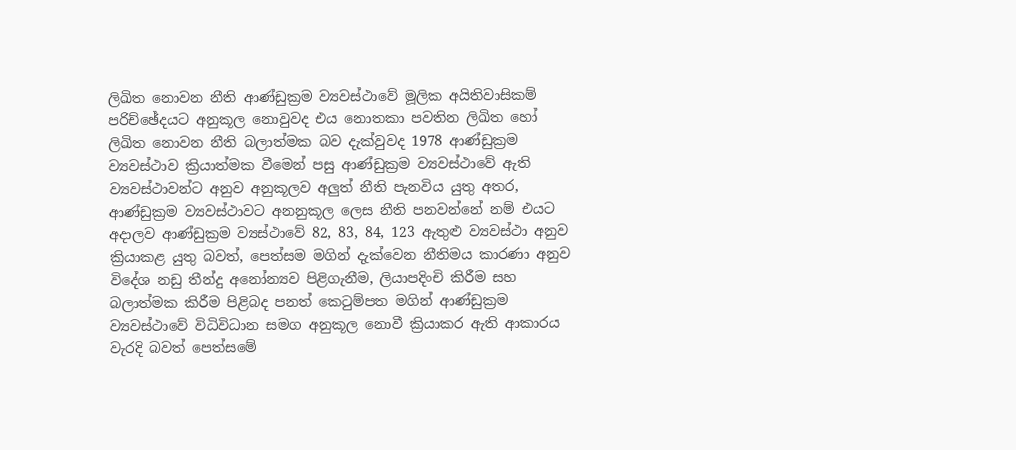ලිඛිත නොවන නීති ආණ්ඩුක්‍රම ව්‍යවස්ථාවේ මූලික අයිතිවාසිකම් පරිච්ඡේදයට අනුකූල නොවුවද එය නොතකා පවතින ලිඛිත හෝ ලිඛිත නොවන නීති බලාත්මක බව දැක්වුවද 1978 ආණ්ඩුක්‍රම ව්‍යවස්ථාව ක්‍රියාත්මක වීමෙන් පසු ආණ්ඩුක්‍රම ව්‍යවස්ථාවේ ඇති ව්‍යවස්ථාවන්ට අනුව අනුකූලව අලුත් නීති පැනවිය යුතු අතර, ආණ්ඩුක්‍රම ව්‍යවස්ථාවට අනනුකූල ලෙස නීති පනවන්නේ නම් එයට අදාලව ආණ්ඩුක්‍රම ව්‍යස්ථාවේ 82, 83, 84, 123 ඇතුළු ව්‍යවස්ථා අනුව ක්‍රියාකළ යුතු බවත්, පෙත්සම මගින් දැක්වෙන නීතිමය කාරණා අනුව විදේශ නඩු තීන්දු අනෝන්‍යව පිළිගැනීම, ලියාපදිංචි කිරීම සහ බලාත්මක කිරීම පිළිබද පනත් කෙටුම්පත මගින් ආණ්ඩුක්‍රම ව්‍යවස්ථාවේ විධිවිධාන සමග අනුකූල නොවී ක්‍රියාකර ඇති ආකාරය වැරදි බවත් පෙත්සමේ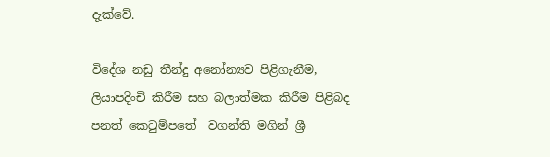දැක්වේ.

විදේශ නඩු තීන්දු අනෝන්‍යව පිළිගැනීම, ලියාපදිංචි කිරීම සහ බලාත්මක කිරීම පිළිබද පනත් කෙටුම්පතේ  වගන්ති මගින් ශ්‍රී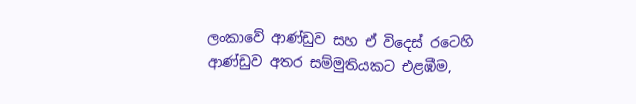ලංකාවේ ආණ්ඩුව සහ ඒ විදෙස් රටෙහි ආණ්ඩුව අතර සම්මුතියකට එළඹීම,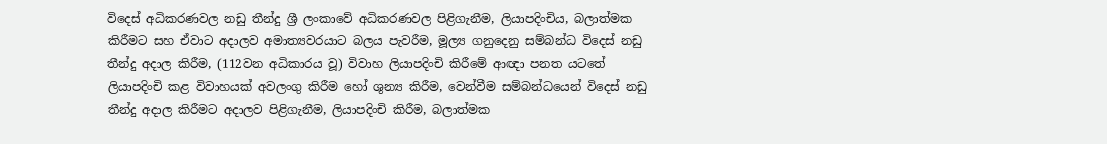විදෙස් අධිකරණවල නඩු තීන්දු ශ්‍රී ලංකාවේ අධිකරණවල පිළිගැනීම, ලියාපදිංචිය, බලාත්මක කිරීමට සහ ඒවාට අදාලව අමාත්‍යවරයාට බලය පැවරීම, මූල්‍ය ගනුදෙනු සම්බන්ධ විදෙස් නඩු තීන්දු අදාල කිරීම, (112වන අධිකාරය වූ) විවාහ ලියාපදිංචි කිරීමේ ආඥා පනත යටතේ ලියාපදිංචි කළ විවාහයක් අවලංගු කිරීම හෝ ශුන්‍ය කිරීම, වෙන්වීම සම්බන්ධයෙන් විදෙස් නඩු තීන්දු අදාල කිරීමට අදාලව පිළිගැනීම, ලියාපදිංචි කිරීම, බලාත්මක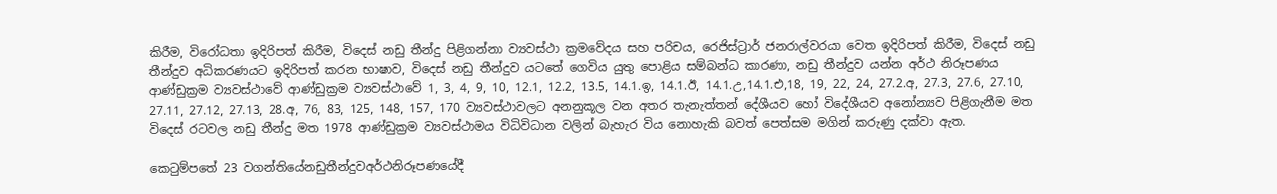කිරීම, විරෝධතා ඉදිරිපත් කිරීම, විදෙස් නඩු තීන්දු පිළිගන්නා ව්‍යවස්ථා ක්‍රමවේදය සහ පරිචය, රෙජිස්ට්‍රාර් ජනරාල්වරයා වෙත ඉදිරිපත් කිරීම, විදෙස් නඩු තීන්දුව අධිකරණයට ඉදිරිපත් කරන භාෂාව, විදෙස් නඩු තීන්දුව යටතේ ගෙවිය යුතු පොළිය සම්බන්ධ කාරණා, නඩු තීන්දුව යන්න අර්ථ නිරූපණය ආණ්ඩුක්‍රම ව්‍යවස්ථාවේ ආණ්ඩුක්‍රම ව්‍යවස්ථාවේ 1, 3, 4, 9, 10, 12.1, 12.2, 13.5, 14.1.ඉ, 14.1.ඊ, 14.1.උ,14.1.එ,18, 19, 22, 24, 27.2.අ, 27.3, 27.6, 27.10, 27.11, 27.12, 27.13, 28.අ, 76, 83, 125, 148, 157, 170 ව්‍යවස්ථාවලට අනනුකූල වන අතර තැනැත්තන් දේශීයව හෝ විදේශීයව අනෝන්‍යව පිළිගැනීම මත විදෙස් රටවල නඩු තීන්දු මත 1978 ආණ්ඩුක්‍රම ව්‍යවස්ථාමය විධිවිධාන වලින් බැහැර විය නොහැකි බවත් පෙත්සම මගින් කරුණු දක්වා ඇත.

කෙටුම්පතේ 23 වගන්තියේනඩුතීන්දුවඅර්ථනිරූපණයේදී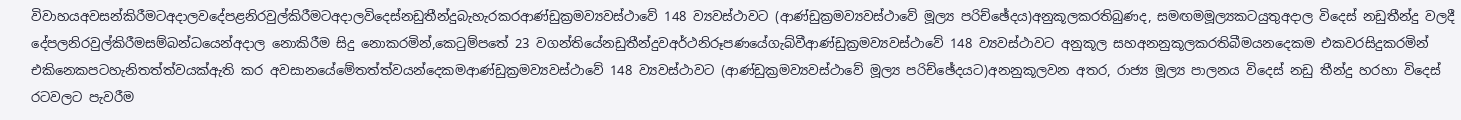විවාහයඅවසන්කිරීමටඅදාලවදේපළනිරවුල්කිරීමටඅදාලවිදෙස්නඩුතීන්දුබැහැරකරආණ්ඩුක්‍රමව්‍යවස්ථාවේ 148 ව්‍යවස්ථාවට (ආණ්ඩුක්‍රමව්‍යවස්ථාවේ මූල්‍ය පරිච්ඡේදය)අනුකූලකරතිබුණද, සමඟමමූල්‍යකටයුතුඅදාල විදෙස් නඩුතීන්දු වලදී දේපලනිරවුල්කිරීමසම්බන්ධයෙන්අදාල නොකිරීම සිදු නොකරමින්,කෙටුම්පතේ 23 වගන්තියේනඩුතීන්දුවඅර්ථනිරූපණයේගැබ්වීආණ්ඩුක්‍රමව්‍යවස්ථාවේ 148 ව්‍යවස්ථාවට අනුකූල සහඅනනුකූලකරතිබීමයනදෙකම එකවරසිදුකරමින් එකිනෙකපටහැනිතත්ත්වයක්ඇති කර අවසානයේමේතත්ත්වයන්දෙකමආණ්ඩුක්‍රමව්‍යවස්ථාවේ 148 ව්‍යවස්ථාවට (ආණ්ඩුක්‍රමව්‍යවස්ථාවේ මූල්‍ය පරිච්ඡේදයට)අනනුකූලවන අතර, රාජ්‍ය මූල්‍ය පාලනය විදෙස් නඩු තීන්දු හරහා විදෙස් රටවලට පැවරීම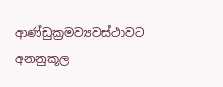ආණ්ඩුක්‍රමව්‍යවස්ථාවට අනනුකූල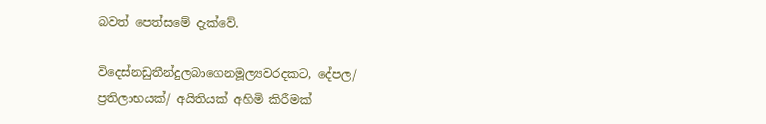බවත් පෙත්සමේ දැක්වේ.

විදෙස්නඩුතීන්දුලබාගෙනමූල්‍යවරදකට, දේපල/ ප්‍රතිලාභයක්/ අයිතියක් අහිමි කිරීමක්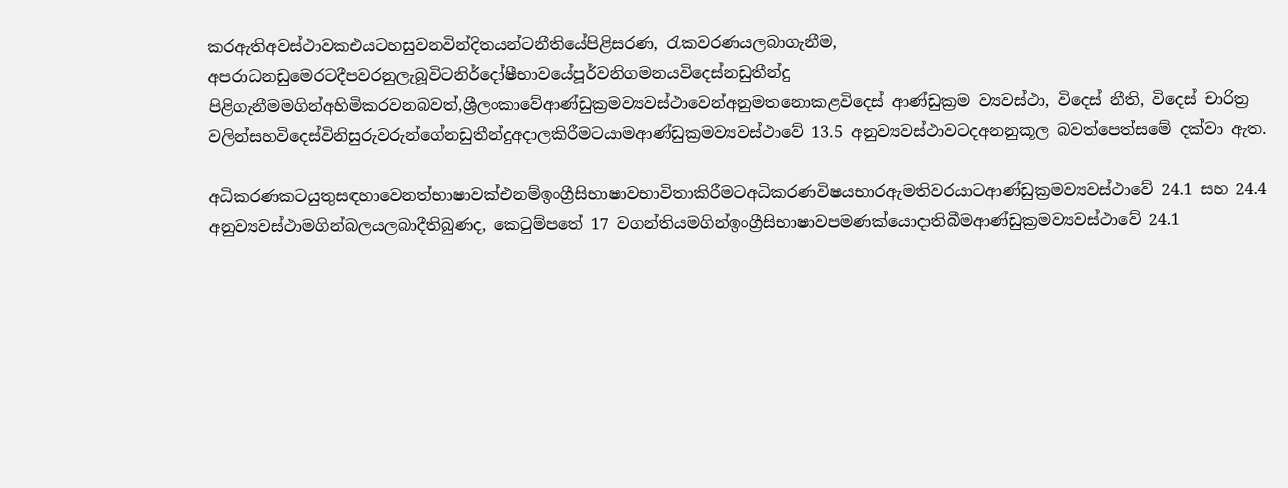කරඇතිඅවස්ථාවකඑයටහසුවනවින්දිතයන්ටනීතියේපිළිසරණ, රැකවරණයලබාගැනීම, අපරාධනඩුමෙරටදීපවරනුලැබූවිටනිර්දෝෂීභාවයේපූර්වනිගමනයවිදෙස්නඩුතීන්දු පිළිගැනීමමගින්අහිමිකරවනබවත්,ශ්‍රීලංකාවේආණ්ඩුක්‍රමව්‍යවස්ථාවෙන්අනුමතනොකළවිදෙස් ආණ්ඩුක්‍රම ව්‍යවස්ථා, විදෙස් නීති, විදෙස් චාරිත්‍ර වලින්සහවිදෙස්විනිසුරුවරුන්ගේනඩුතීන්දුඅදාලකිරීමටයාමආණ්ඩුක්‍රමව්‍යවස්ථාවේ 13.5 අනුව්‍යව‍ස්ථාවටදඅනනුකූල බවත්පෙත්සමේ දක්වා ඇත.

අධිකරණකටයුතුසඳහාවෙනත්භාෂාවක්එනම්ඉංග්‍රීසිභාෂාවභාවිතාකිරීමටඅධිකරණවිෂයභාරඇමතිවරයාටආණ්ඩුක්‍රමව්‍යවස්ථාවේ 24.1 සහ 24.4 අනුව්‍යවස්ථාමගින්බලයලබාදීතිබුණද, කෙටුම්පතේ 17 වගන්තියමගින්ඉංග්‍රීසිභාෂාවපමණක්යොදාතිබීමආණ්ඩුක්‍රමව්‍යවස්ථාවේ 24.1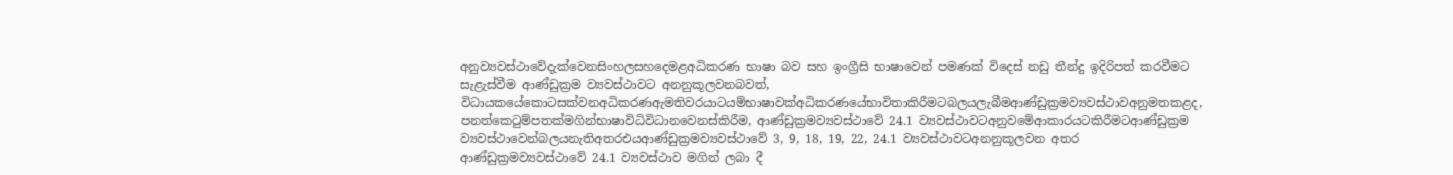අනුව්‍යවස්ථාවේදැක්වෙනසිංහලසහදෙමළඅධිකරණ භාෂා බව සහ ඉංග්‍රීසි භාෂාවෙන් පමණක් විදෙස් නඩු තීන්දු ඉදිරිපත් කරවීමට සැළැස්වීම ආණ්ඩුක්‍රම ව්‍යවස්ථාවට අනනුකූලවනබවත්, විධායකයේකොටසක්වනඅධිකරණඇමතිවරයාටයම්භාෂාවක්අධිකරණයේභාවිතාකිරීමටබලයලැබීමආණ්ඩුක්‍රමව්‍යවස්ථාවඅනුමතකළද, පනත්කෙටුම්පතක්මගින්භාෂාවිධිවිධානවෙනස්කිරීම, ආණ්ඩුක්‍රමව්‍යවස්ථාවේ 24.1 ව්‍යවස්ථාවටඅනුවමේආකාරයටකිරීමටආණ්ඩුක්‍රම ව්‍යවස්ථාවෙන්බලයනැතිඅතරඑයආණ්ඩුක්‍රමව්‍යවස්ථාවේ 3, 9, 18, 19, 22, 24.1 ව්‍යවස්ථාවටඅනනුකූලවන අතර ආණ්ඩුක්‍රමව්‍යවස්ථාවේ 24.1 ව්‍යවස්ථාව මගින් ලබා දී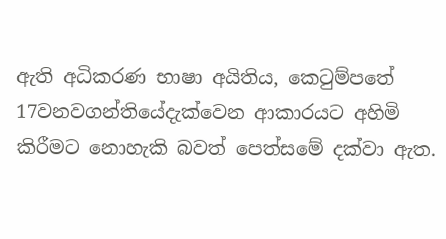ඇති අධිකරණ භාෂා අයිතිය, කෙටුම්පතේ 17වනවගන්තියේදැක්වෙන ආකාරයට අහිමි කිරීමට නොහැකි බවත් පෙත්සමේ දක්වා ඇත.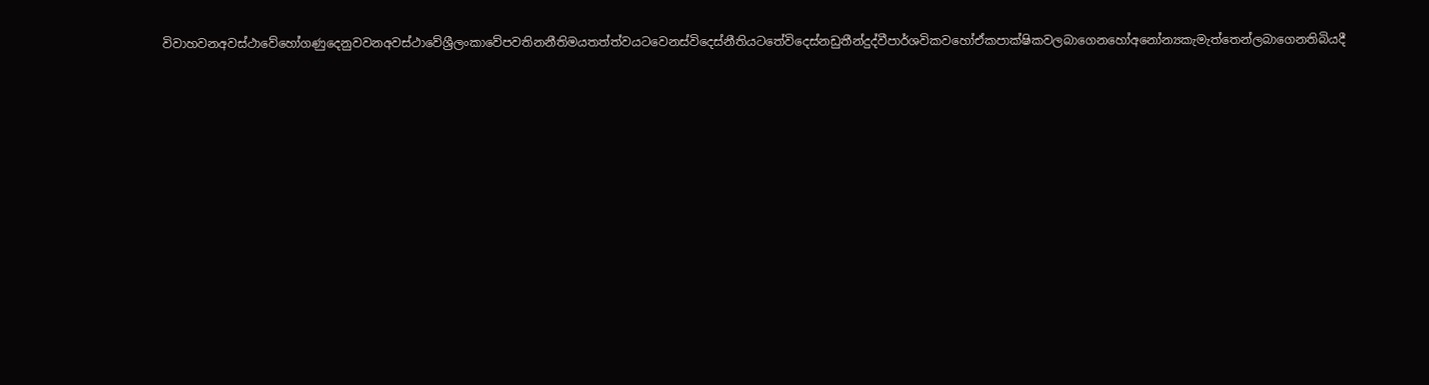විවාහවනඅවස්ථාවේහෝගණුදෙනුවවනඅවස්ථාවේශ්‍රීලංකාවේපවතිනනීතිමයතත්ත්වයටවෙනස්විදෙස්නීතියටතේවිදෙස්නඩුතීන්දුද්වීපාර්ශවිකවහෝඒකපාක්ෂිකවලබාගෙනහෝඅනෝන්‍යකැමැත්තෙන්ලබාගෙනතිබියදී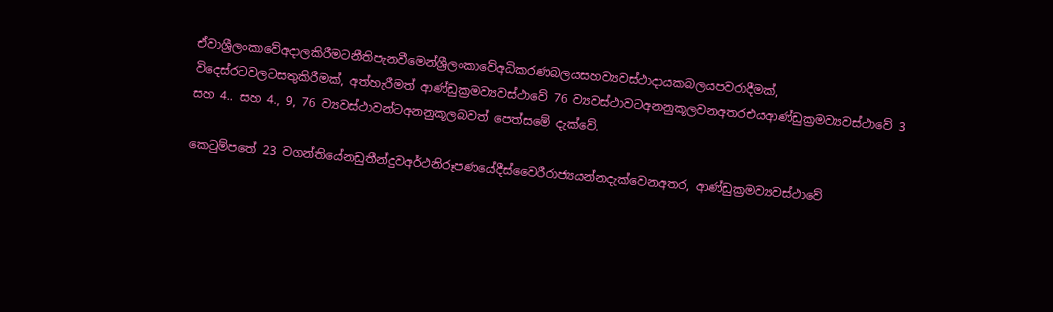ඒවාශ්‍රීලංකාවේඅදාලකිරීමටනීතිපැනවීමෙන්ශ්‍රීලංකාවේඅධිකරණබලයසහව්‍යවස්ථාදායකබලයපවරාදීමක්, විදෙස්රටවලටසතුකිරීමක්, අත්හැරීමත් ආණ්ඩුක්‍රමව්‍යවස්ථාවේ 76 ව්‍යවස්ථාවටඅනනුකූලවනඅතරඑයආණ්ඩුක්‍රමව්‍යවස්ථාවේ 3 සහ 4.. සහ 4., 9, 76 ව්‍යවස්ථාවන්ටඅනනුකූලබවත් පෙත්සමේ දැක්වේ.

කෙටුම්පතේ 23 වගන්තියේනඩුතීන්දුවඅර්ථනිරූපණයේදීස්වෛරීරාජ්‍යයන්නදැක්වෙනඅතර, ආණ්ඩුක්‍රමව්‍යවස්ථාවේ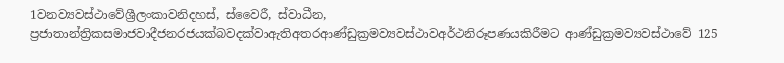1වනව්‍යවස්ථාවේශ්‍රීලංකාවනිදහස්, ස්වෛරී, ස්වාධීන, ප්‍රජාතාන්ත්‍රිකසමාජවාදීජනරජයක්බවදක්වාඇතිඅතරආණ්ඩුක්‍රමව්‍යවස්ථාවඅර්ථනිරූපණයකිරීමට ආණ්ඩුක්‍රමව්‍යවස්ථාවේ 125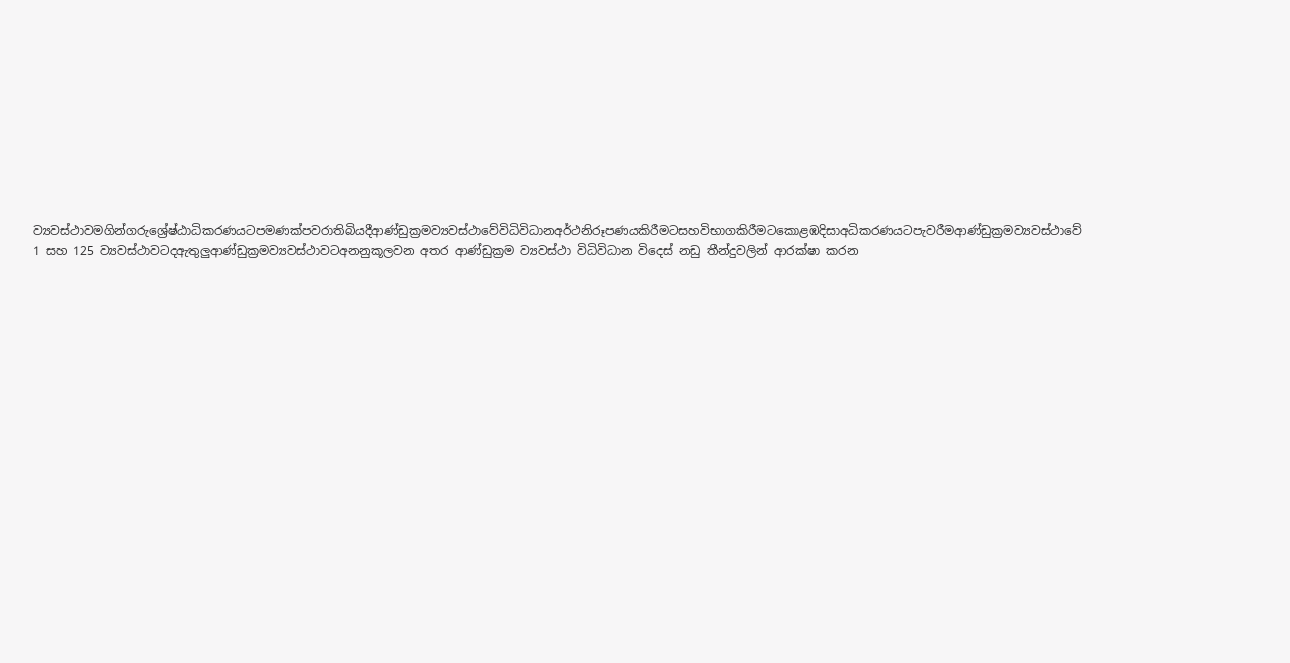ව්‍යවස්ථාවමගින්ගරුශ්‍රේෂ්ඨාධිකරණයටපමණක්පවරාතිබියදීආණ්ඩුක්‍රමව්‍යවස්ථාවේවිධිවිධානඅර්ථනිරූපණයකිරීමටසහවිභාගකිරීමටකොළඹදිසාඅධිකරණයටපැවරීමආණ්ඩුක්‍රමව්‍යවස්ථාවේ 1 සහ 125 ව්‍යවස්ථාවටදඇතුලුආණ්ඩුක්‍රමව්‍යවස්ථාවටඅනනුකූලවන අතර ආණ්ඩුක්‍රම ව්‍යවස්ථා විධිවිධාන විදෙස් නඩු තීන්දුවලින් ආරක්ෂා කරන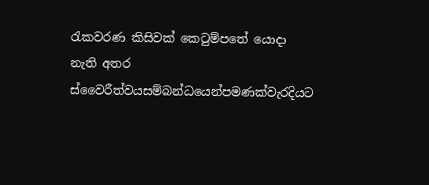රැකවරණ කිසිවක් කෙටුම්පතේ යොදා නැති අතර ස්වෛරීත්වයසම්බන්ධයෙන්පමණක්වැරදියට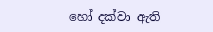හෝ දක්වා ඇති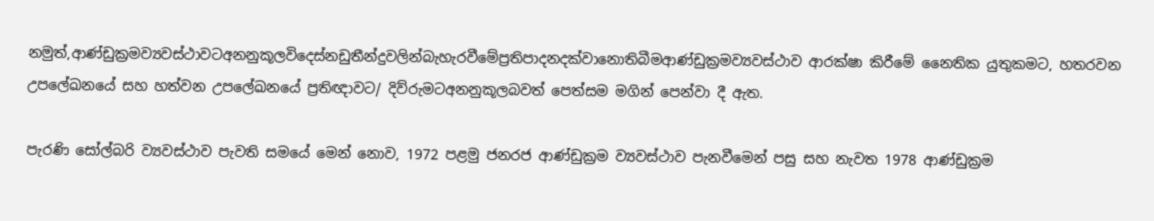නමුත්,ආණ්ඩුක්‍රමව්‍යවස්ථාවටඅනනුකූලවිදෙස්නඩුතීන්දුවලින්බැහැරවීමේප්‍රතිපාදනදක්වානොතිබීමආණ්ඩුක්‍රමව්‍යවස්ථාව ආරක්ෂා කිරීමේ නෛතික යුතුකමට, හතරවන උපලේඛනයේ සහ හත්වන උපලේඛනයේ ප්‍රතිඥාවට/ දිව්රුමටඅනනුකූලබවත් පෙත්සම මගින් පෙන්වා දී ඇත.

පැරණි සෝල්බරි ව්‍යවස්ථාව පැවති සමයේ මෙන් නොව, 1972 පළමු ජනරජ ආණ්ඩුක්‍රම ව්‍යවස්ථාව පැනවීමෙන් පසු සහ නැවත 1978 ආණ්ඩුක්‍රම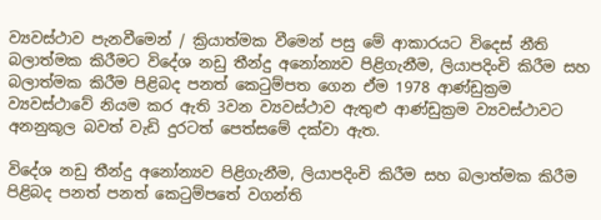ව්‍යවස්ථාව පැනවීමෙන් / ක්‍රියාත්මක වීමෙන් පසු මේ ආකාරයට විදෙස් නීති බලාත්මක කිරීමට විදේශ නඩු තීන්දු අනෝන්‍යව පිළිගැනීම, ලියාපදිංචි කිරීම සහ බලාත්මක කිරීම පිළිබද පනත් කෙටුම්පත ගෙන ඒම 1978 ආණ්ඩුක්‍රම ව්‍යවස්ථාවේ නියම කර ඇති 3වන ව්‍යවස්ථාව ඇතුළු ආණ්ඩුක්‍රම ව්‍යවස්ථාවට අනනුකූල බවත් වැඩි දුරටත් පෙත්සමේ දක්වා ඇත.

විදේශ නඩු තීන්දු අනෝන්‍යව පිළිගැනීම, ලියාපදිංචි කිරීම සහ බලාත්මක කිරීම පිළිබද පනත් පනත් කෙටුම්පතේ වගන්ති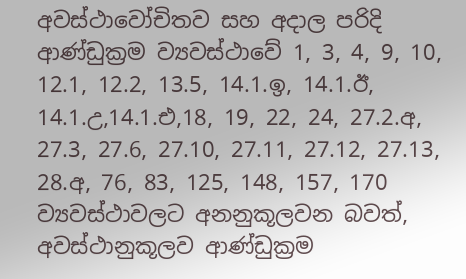අවස්ථාවෝචිතව සහ අදාල පරිදි ආණ්ඩුක්‍රම ව්‍යවස්ථාවේ 1, 3, 4, 9, 10, 12.1, 12.2, 13.5, 14.1.ඉ, 14.1.ඊ, 14.1.උ,14.1.එ,18, 19, 22, 24, 27.2.අ, 27.3, 27.6, 27.10, 27.11, 27.12, 27.13, 28.අ, 76, 83, 125, 148, 157, 170 ව්‍යවස්ථාවලට අනනුකූලවන බවත්, අවස්ථානුකූලව ආණ්ඩුක්‍රම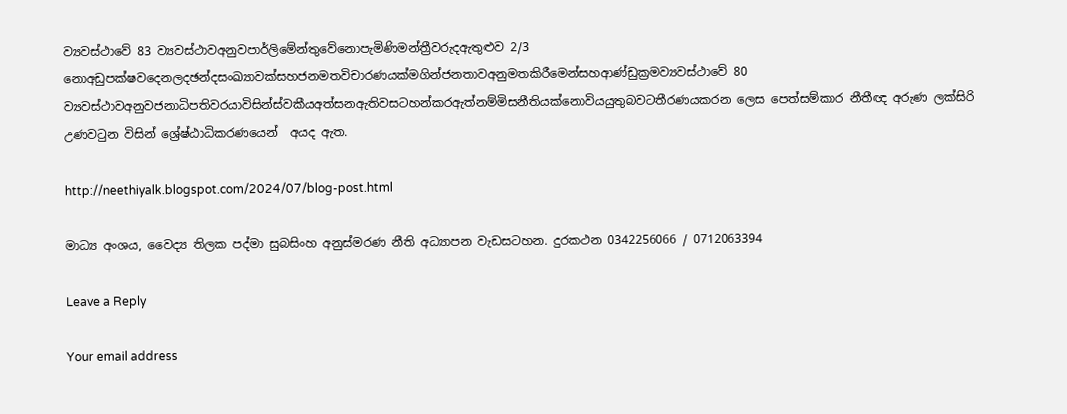ව්‍යවස්ථාවේ 83 ව්‍යවස්ථාවඅනුවපාර්ලිමේන්තුවේනොපැමිණිමන්ත්‍රීවරුදඇතුළුව 2/3 නොඅඩුපක්ෂවදෙනලදඡන්දසංඛ්‍යාවක්සහජනමතවිචාරණයක්මගින්ජනතාවඅනුමතකිරීමෙන්සහආණ්ඩුක්‍රමව්‍යවස්ථාවේ 80 ව්‍යවස්ථාවඅනුවජනාධිපතිවරයාවිසින්ස්වකීයඅත්සනඇතිවසටහන්කරඇත්නම්මිසනීතියක්නොවියයුතුබවටතීරණයකරන ලෙස පෙත්සම්කාර නීතීඥ අරුණ ලක්සිරි උණවටුන විසින් ශ්‍රේෂ්ඨාධිකරණයෙන්  අයද ඇත.

http://neethiyalk.blogspot.com/2024/07/blog-post.html

මාධ්‍ය අංශය, වෛද්‍ය තිලක පද්මා සුබසිංහ අනුස්මරණ නීති අධ්‍යාපන වැඩසටහන. දුරකථන 0342256066 / 0712063394

Leave a Reply

Your email address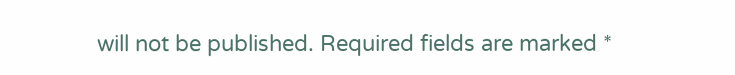will not be published. Required fields are marked *